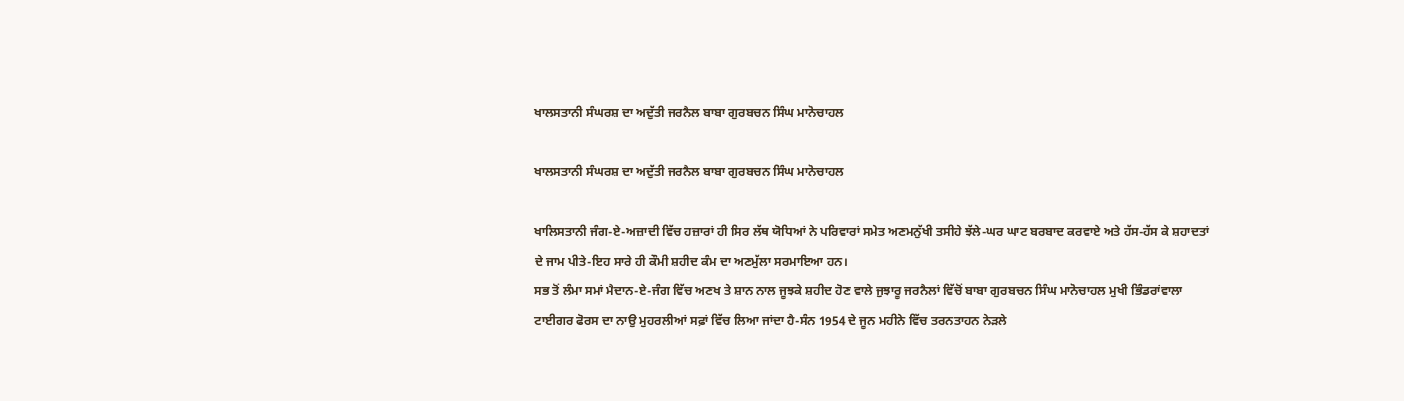ਖਾਲਸਤਾਨੀ ਸੰਘਰਸ਼ ਦਾ ਅਦੁੱਤੀ ਜਰਨੈਲ ਬਾਬਾ ਗੁਰਬਚਨ ਸਿੰਘ ਮਾਨੋਚਾਹਲ

ਖਾਲਸਤਾਨੀ ਸੰਘਰਸ਼ ਦਾ ਅਦੁੱਤੀ ਜਰਨੈਲ ਬਾਬਾ ਗੁਰਬਚਨ ਸਿੰਘ ਮਾਨੋਚਾਹਲ

ਖਾਲਿਸਤਾਨੀ ਜੰਗ-ਏ-ਅਜ਼ਾਦੀ ਵਿੱਚ ਹਜ਼ਾਰਾਂ ਹੀ ਸਿਰ ਲੱਥ ਯੋਧਿਆਂ ਨੇ ਪਰਿਵਾਰਾਂ ਸਮੇਤ ਅਣਮਨੁੱਖੀ ਤਸੀਹੇ ਝੱਲੇ-ਘਰ ਘਾਟ ਬਰਬਾਦ ਕਰਵਾਏ ਅਤੇ ਹੱਸ-ਹੱਸ ਕੇ ਸ਼ਹਾਦਤਾਂ ਦੇ ਜਾਮ ਪੀਤੇ-ਇਹ ਸਾਰੇ ਹੀ ਕੌਮੀ ਸ਼ਹੀਦ ਕੰਮ ਦਾ ਅਣਮੁੱਲਾ ਸਰਮਾਇਆ ਹਨ।
ਸਭ ਤੋਂ ਲੰਮਾ ਸਮਾਂ ਮੈਦਾਨ-ਏ-ਜੰਗ ਵਿੱਚ ਅਣਖ ਤੇ ਸ਼ਾਨ ਨਾਲ ਜੂਝਕੇ ਸ਼ਹੀਦ ਹੋਣ ਵਾਲੇ ਜੁਝਾਰੂ ਜਰਨੈਲਾਂ ਵਿੱਚੋਂ ਬਾਬਾ ਗੁਰਬਚਨ ਸਿੰਘ ਮਾਨੋਚਾਹਲ ਮੁਖੀ ਭਿੰਡਰਾਂਵਾਲਾ ਟਾਈਗਰ ਫੋਰਸ ਦਾ ਨਾਉ ਮੁਹਰਲੀਆਂ ਸਫ਼ਾਂ ਵਿੱਚ ਲਿਆ ਜਾਂਦਾ ਹੈ-ਸੰਨ 1954 ਦੇ ਜੂਨ ਮਹੀਨੇ ਵਿੱਚ ਤਰਨਤਾਹਨ ਨੇੜਲੇ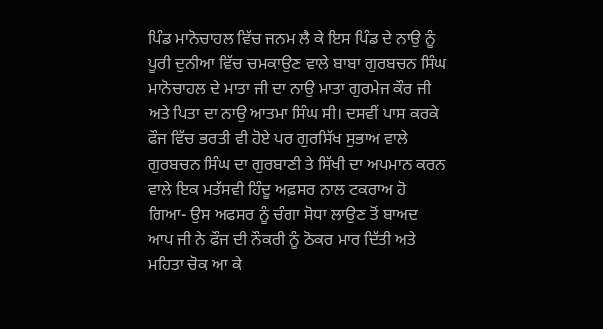ਪਿੰਡ ਮਾਨੋਚਾਹਲ ਵਿੱਚ ਜਨਮ ਲੈ ਕੇ ਇਸ ਪਿੰਡ ਦੇ ਨਾਉ ਨੂੰ ਪੂਰੀ ਦੁਨੀਆ ਵਿੱਚ ਚਮਕਾਉਣ ਵਾਲੇ ਬਾਬਾ ਗੁਰਬਚਨ ਸਿੰਘ ਮਾਨੋਚਾਹਲ ਦੇ ਮਾਤਾ ਜੀ ਦਾ ਨਾਉ ਮਾਤਾ ਗੁਰਮੇਜ ਕੌਰ ਜੀ ਅਤੇ ਪਿਤਾ ਦਾ ਨਾਉ ਆਤਮਾ ਸਿੰਘ ਸੀ। ਦਸਵੀਂ ਪਾਸ ਕਰਕੇ ਫੌਜ ਵਿੱਚ ਭਰਤੀ ਵੀ ਹੋਏ ਪਰ ਗੁਰਸਿੱਖ ਸੁਭਾਅ ਵਾਲੇ ਗੁਰਬਚਨ ਸਿੰਘ ਦਾ ਗੁਰਬਾਣੀ ਤੇ ਸਿੱਖੀ ਦਾ ਅਪਮਾਨ ਕਰਨ ਵਾਲੇ ਇਕ ਮਤੱਸਵੀ ਹਿੰਦੂ ਅਫ਼ਸਰ ਨਾਲ ਟਕਰਾਅ ਹੋ ਗਿਆ- ਉਸ ਅਫਸਰ ਨੂੰ ਚੰਗਾ ਸੋਧਾ ਲਾਉਣ ਤੋਂ ਬਾਅਦ ਆਪ ਜੀ ਨੇ ਫੌਜ ਦੀ ਨੌਕਰੀ ਨੂੰ ਠੋਕਰ ਮਾਰ ਦਿੱਤੀ ਅਤੇ ਮਹਿਤਾ ਚੋਕ ਆ ਕੇ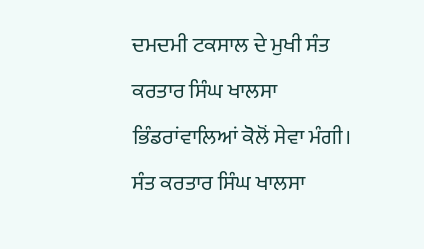ਦਮਦਮੀ ਟਕਸਾਲ ਦੇ ਮੁਖੀ ਸੰਤ ਕਰਤਾਰ ਸਿੰਘ ਖਾਲਸਾ ਭਿੰਡਰਾਂਵਾਲਿਆਂ ਕੋਲੋਂ ਸੇਵਾ ਮੰਗੀ।
ਸੰਤ ਕਰਤਾਰ ਸਿੰਘ ਖਾਲਸਾ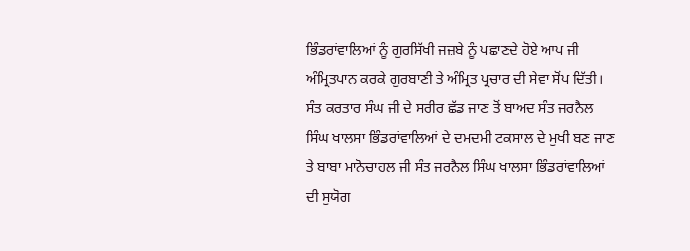ਭਿੰਡਰਾਂਵਾਲਿਆਂ ਨੂੰ ਗੁਰਸਿੱਖੀ ਜਜ਼ਬੇ ਨੂੰ ਪਛਾਣਦੇ ਹੋਏ ਆਪ ਜੀ ਅੰਮ੍ਰਿਤਪਾਨ ਕਰਕੇ ਗੁਰਬਾਣੀ ਤੇ ਅੰਮ੍ਰਿਤ ਪ੍ਰਚਾਰ ਦੀ ਸੇਵਾ ਸੋਂਪ ਦਿੱਤੀ। ਸੰਤ ਕਰਤਾਰ ਸੰਘ ਜੀ ਦੇ ਸਰੀਰ ਛੱਡ ਜਾਣ ਤੋਂ ਬਾਅਦ ਸੰਤ ਜਰਨੈਲ ਸਿੰਘ ਖਾਲਸਾ ਭਿੰਡਰਾਂਵਾਲਿਆਂ ਦੇ ਦਮਦਮੀ ਟਕਸਾਲ ਦੇ ਮੁਖੀ ਬਣ ਜਾਣ ਤੇ ਬਾਬਾ ਮਾਨੋਚਾਹਲ ਜੀ ਸੰਤ ਜਰਨੈਲ ਸਿੰਘ ਖਾਲਸਾ ਭਿੰਡਰਾਂਵਾਲਿਆਂ ਦੀ ਸੁਯੋਗ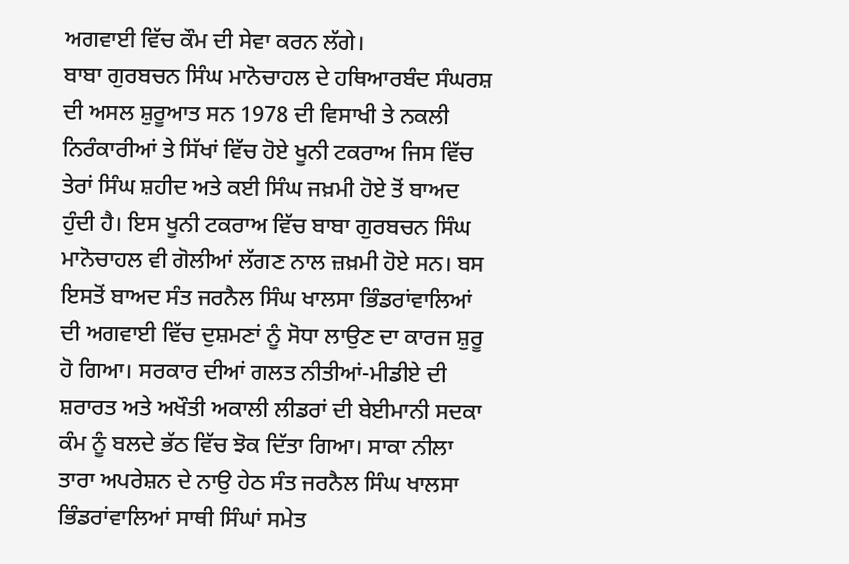ਅਗਵਾਈ ਵਿੱਚ ਕੌਮ ਦੀ ਸੇਵਾ ਕਰਨ ਲੱਗੇ।
ਬਾਬਾ ਗੁਰਬਚਨ ਸਿੰਘ ਮਾਨੋਚਾਹਲ ਦੇ ਹਥਿਆਰਬੰਦ ਸੰਘਰਸ਼ ਦੀ ਅਸਲ ਸ਼ੁਰੂਆਤ ਸਨ 1978 ਦੀ ਵਿਸਾਖੀ ਤੇ ਨਕਲੀ ਨਿਰੰਕਾਰੀਆਂ ਤੇ ਸਿੱਖਾਂ ਵਿੱਚ ਹੋਏ ਖੂਨੀ ਟਕਰਾਅ ਜਿਸ ਵਿੱਚ ਤੇਰਾਂ ਸਿੰਘ ਸ਼ਹੀਦ ਅਤੇ ਕਈ ਸਿੰਘ ਜਖ਼ਮੀ ਹੋਏ ਤੋਂ ਬਾਅਦ ਹੁੰਦੀ ਹੈ। ਇਸ ਖੂਨੀ ਟਕਰਾਅ ਵਿੱਚ ਬਾਬਾ ਗੁਰਬਚਨ ਸਿੰਘ ਮਾਨੋਚਾਹਲ ਵੀ ਗੋਲੀਆਂ ਲੱਗਣ ਨਾਲ ਜ਼ਖ਼ਮੀ ਹੋਏ ਸਨ। ਬਸ ਇਸਤੋਂ ਬਾਅਦ ਸੰਤ ਜਰਨੈਲ ਸਿੰਘ ਖਾਲਸਾ ਭਿੰਡਰਾਂਵਾਲਿਆਂ ਦੀ ਅਗਵਾਈ ਵਿੱਚ ਦੁਸ਼ਮਣਾਂ ਨੂੰ ਸੋਧਾ ਲਾਉਣ ਦਾ ਕਾਰਜ ਸ਼ੁਰੂ ਹੋ ਗਿਆ। ਸਰਕਾਰ ਦੀਆਂ ਗਲਤ ਨੀਤੀਆਂ-ਮੀਡੀਏ ਦੀ ਸ਼ਰਾਰਤ ਅਤੇ ਅਖੌਤੀ ਅਕਾਲੀ ਲੀਡਰਾਂ ਦੀ ਬੇਈਮਾਨੀ ਸਦਕਾ ਕੰਮ ਨੂੰ ਬਲਦੇ ਭੱਠ ਵਿੱਚ ਝੋਕ ਦਿੱਤਾ ਗਿਆ। ਸਾਕਾ ਨੀਲਾ ਤਾਰਾ ਅਪਰੇਸ਼ਨ ਦੇ ਨਾਉ ਹੇਠ ਸੰਤ ਜਰਨੈਲ ਸਿੰਘ ਖਾਲਸਾ ਭਿੰਡਰਾਂਵਾਲਿਆਂ ਸਾਥੀ ਸਿੰਘਾਂ ਸਮੇਤ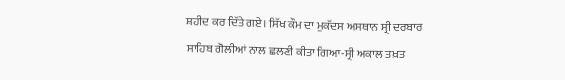ਸ਼ਹੀਦ ਕਰ ਦਿੱਤੇ ਗਏ। ਸਿੱਖ ਕੌਮ ਦਾ ਮੁਕੱਦਸ ਅਸਥਾਨ ਸ੍ਰੀ ਦਰਬਾਰ ਸਾਹਿਬ ਗੋਲੀਆਂ ਨਾਲ ਛਲਣੀ ਕੀਤਾ ਗਿਆ-ਸ੍ਰੀ ਅਕਾਲ ਤਖ਼ਤ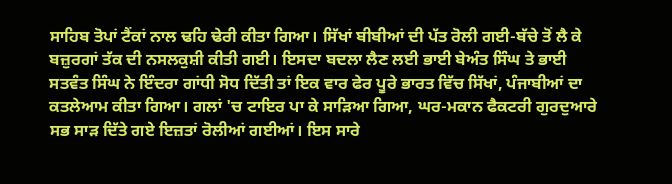ਸਾਹਿਬ ਤੋਪਾਂ ਟੈਂਕਾਂ ਨਾਲ ਢਹਿ ਢੇਰੀ ਕੀਤਾ ਗਿਆ। ਸਿੱਖਾਂ ਬੀਬੀਆਂ ਦੀ ਪੱਤ ਰੋਲੀ ਗਈ-ਬੱਚੇ ਤੋਂ ਲੈ ਕੇ ਬਜ਼ੁਰਗਾਂ ਤੱਕ ਦੀ ਨਸਲਕੁਸ਼ੀ ਕੀਤੀ ਗਈ। ਇਸਦਾ ਬਦਲਾ ਲੈਣ ਲਈ ਭਾਈ ਬੇਅੰਤ ਸਿੰਘ ਤੇ ਭਾਈ ਸਤਵੰਤ ਸਿੰਘ ਨੇ ਇੰਦਰਾ ਗਾਂਧੀ ਸੋਧ ਦਿੱਤੀ ਤਾਂ ਇਕ ਵਾਰ ਫੇਰ ਪੂਰੇ ਭਾਰਤ ਵਿੱਚ ਸਿੱਖਾਂ, ਪੰਜਾਬੀਆਂ ਦਾ ਕਤਲੇਆਮ ਕੀਤਾ ਗਿਆ। ਗਲਾਂ 'ਚ ਟਾਇਰ ਪਾ ਕੇ ਸਾੜਿਆ ਗਿਆ, ਘਰ-ਮਕਾਨ ਫੈਕਟਰੀ ਗੁਰਦੁਆਰੇ ਸਭ ਸਾੜ ਦਿੱਤੇ ਗਏ ਇਜ਼ਤਾਂ ਰੋਲੀਆਂ ਗਈਆਂ। ਇਸ ਸਾਰੇ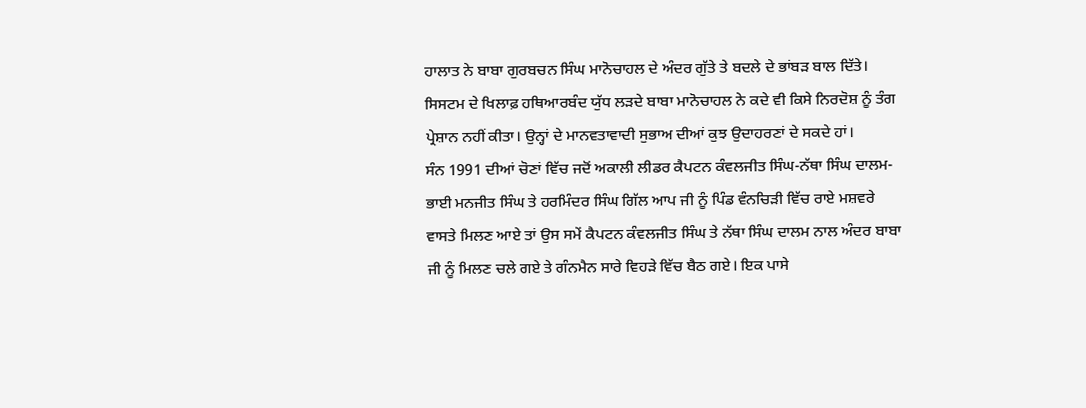ਹਾਲਾਤ ਨੇ ਬਾਬਾ ਗੁਰਬਚਨ ਸਿੰਘ ਮਾਨੋਚਾਹਲ ਦੇ ਅੰਦਰ ਗੁੱਤੇ ਤੇ ਬਦਲੇ ਦੇ ਭਾਂਬੜ ਬਾਲ ਦਿੱਤੇ। ਸਿਸਟਮ ਦੇ ਖਿਲਾਫ਼ ਹਥਿਆਰਬੰਦ ਯੁੱਧ ਲੜਦੇ ਬਾਬਾ ਮਾਨੋਚਾਹਲ ਨੇ ਕਦੇ ਵੀ ਕਿਸੇ ਨਿਰਦੋਸ਼ ਨੂੰ ਤੰਗ ਪ੍ਰੇਸ਼ਾਨ ਨਹੀਂ ਕੀਤਾ। ਉਨ੍ਹਾਂ ਦੇ ਮਾਨਵਤਾਵਾਦੀ ਸੁਭਾਅ ਦੀਆਂ ਕੁਝ ਉਦਾਹਰਣਾਂ ਦੇ ਸਕਦੇ ਹਾਂ।
ਸੰਨ 1991 ਦੀਆਂ ਚੋਣਾਂ ਵਿੱਚ ਜਦੋਂ ਅਕਾਲੀ ਲੀਡਰ ਕੈਪਟਨ ਕੰਵਲਜੀਤ ਸਿੰਘ-ਨੱਥਾ ਸਿੰਘ ਦਾਲਮ-ਭਾਈ ਮਨਜੀਤ ਸਿੰਘ ਤੇ ਹਰਮਿੰਦਰ ਸਿੰਘ ਗਿੱਲ ਆਪ ਜੀ ਨੂੰ ਪਿੰਡ ਵੰਨਚਿੜੀ ਵਿੱਚ ਰਾਏ ਮਸ਼ਵਰੇ ਵਾਸਤੇ ਮਿਲਣ ਆਏ ਤਾਂ ਉਸ ਸਮੇਂ ਕੈਪਟਨ ਕੰਵਲਜੀਤ ਸਿੰਘ ਤੇ ਨੱਥਾ ਸਿੰਘ ਦਾਲਮ ਨਾਲ ਅੰਦਰ ਬਾਬਾ ਜੀ ਨੂੰ ਮਿਲਣ ਚਲੇ ਗਏ ਤੇ ਗੰਨਮੈਨ ਸਾਰੇ ਵਿਹੜੇ ਵਿੱਚ ਬੈਠ ਗਏ। ਇਕ ਪਾਸੇ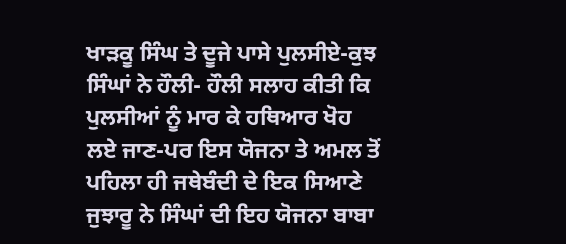ਖਾੜਕੂ ਸਿੰਘ ਤੇ ਦੂਜੇ ਪਾਸੇ ਪੁਲਸੀਏ-ਕੁਝ ਸਿੰਘਾਂ ਨੇ ਹੌਲੀ- ਹੌਲੀ ਸਲਾਹ ਕੀਤੀ ਕਿ ਪੁਲਸੀਆਂ ਨੂੰ ਮਾਰ ਕੇ ਹਥਿਆਰ ਖੋਹ ਲਏ ਜਾਣ-ਪਰ ਇਸ ਯੋਜਨਾ ਤੇ ਅਮਲ ਤੋਂ ਪਹਿਲਾ ਹੀ ਜਥੇਬੰਦੀ ਦੇ ਇਕ ਸਿਆਣੇ ਜੁਝਾਰੂ ਨੇ ਸਿੰਘਾਂ ਦੀ ਇਹ ਯੋਜਨਾ ਬਾਬਾ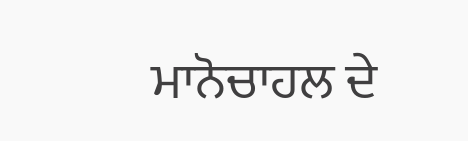ਮਾਨੋਚਾਹਲ ਦੇ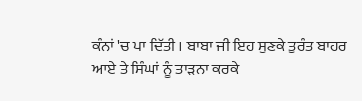ਕੰਨਾਂ 'ਚ ਪਾ ਦਿੱਤੀ । ਬਾਬਾ ਜੀ ਇਹ ਸੁਣਕੇ ਤੁਰੰਤ ਬਾਹਰ ਆਏ ਤੇ ਸਿੰਘਾਂ ਨੂੰ ਤਾੜਨਾ ਕਰਕੇ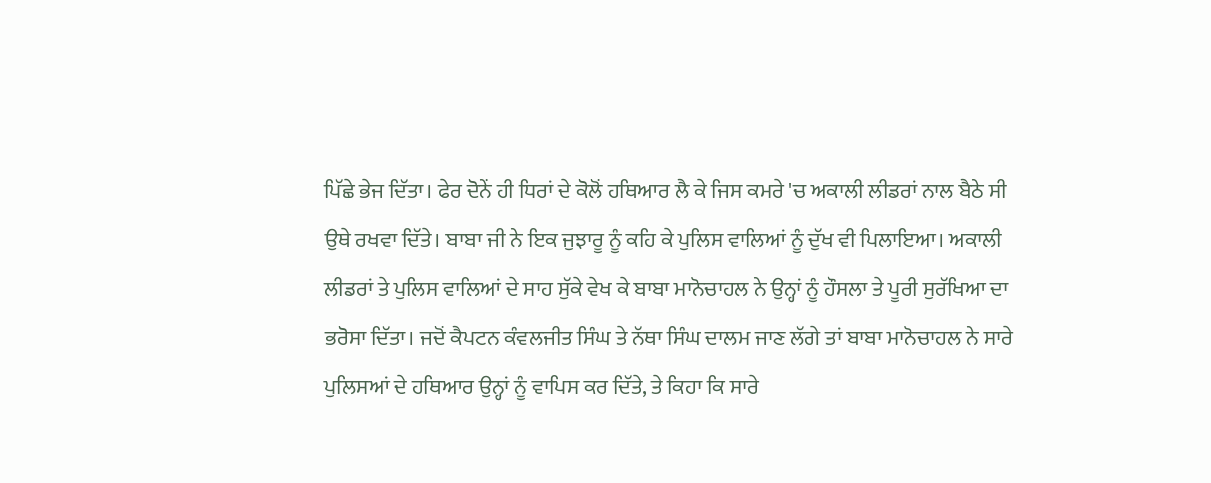ਪਿੱਛੇ ਭੇਜ ਦਿੱਤਾ। ਫੇਰ ਦੋਨੇਂ ਹੀ ਧਿਰਾਂ ਦੇ ਕੋਲੋਂ ਹਥਿਆਰ ਲੈ ਕੇ ਜਿਸ ਕਮਰੇ 'ਚ ਅਕਾਲੀ ਲੀਡਰਾਂ ਨਾਲ ਬੈਠੇ ਸੀ ਉਥੇ ਰਖਵਾ ਦਿੱਤੇ। ਬਾਬਾ ਜੀ ਨੇ ਇਕ ਜੁਝਾਰੂ ਨੂੰ ਕਹਿ ਕੇ ਪੁਲਿਸ ਵਾਲਿਆਂ ਨੂੰ ਦੁੱਖ ਵੀ ਪਿਲਾਇਆ। ਅਕਾਲੀ ਲੀਡਰਾਂ ਤੇ ਪੁਲਿਸ ਵਾਲਿਆਂ ਦੇ ਸਾਹ ਸੁੱਕੇ ਵੇਖ ਕੇ ਬਾਬਾ ਮਾਨੋਚਾਹਲ ਨੇ ਉਨ੍ਹਾਂ ਨੂੰ ਹੌਸਲਾ ਤੇ ਪੂਰੀ ਸੁਰੱਖਿਆ ਦਾ ਭਰੋਸਾ ਦਿੱਤਾ। ਜਦੋਂ ਕੈਪਟਨ ਕੰਵਲਜੀਤ ਸਿੰਘ ਤੇ ਨੱਥਾ ਸਿੰਘ ਦਾਲਮ ਜਾਣ ਲੱਗੇ ਤਾਂ ਬਾਬਾ ਮਾਨੋਚਾਹਲ ਨੇ ਸਾਰੇ ਪੁਲਿਸਆਂ ਦੇ ਹਥਿਆਰ ਉਨ੍ਹਾਂ ਨੂੰ ਵਾਪਿਸ ਕਰ ਦਿੱਤੇ, ਤੇ ਕਿਹਾ ਕਿ ਸਾਰੇ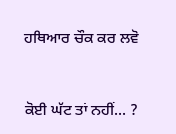ਹਥਿਆਰ ਚੌਕ ਕਰ ਲਵੋ


ਕੋਈ ਘੱਟ ਤਾਂ ਨਹੀਂ... ?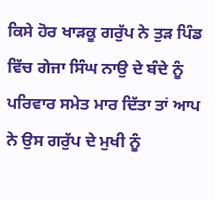ਕਿਸੇ ਹੋਰ ਖਾੜਕੂ ਗਰੁੱਪ ਨੇ ਤੁੜ ਪਿੰਡ ਵਿੱਚ ਗੇਜਾ ਸਿੰਘ ਨਾਉ ਦੇ ਬੰਦੇ ਨੂੰ ਪਰਿਵਾਰ ਸਮੇਤ ਮਾਰ ਦਿੱਤਾ ਤਾਂ ਆਪ ਨੇ ਉਸ ਗਰੁੱਪ ਦੇ ਮੁਖੀ ਨੂੰ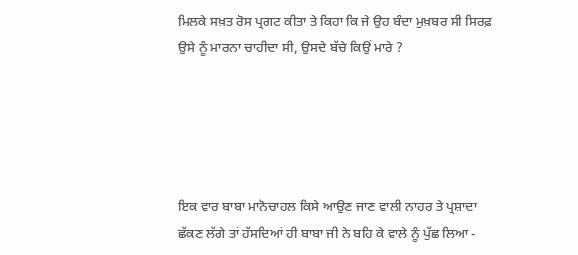ਮਿਲਕੇ ਸਖ਼ਤ ਰੋਸ ਪ੍ਰਗਟ ਕੀਤਾ ਤੇ ਕਿਹਾ ਕਿ ਜੇ ਉਹ ਬੰਦਾ ਮੁਖ਼ਬਰ ਸੀ ਸਿਰਫ਼ ਉਸੇ ਨੂੰ ਮਾਰਨਾ ਚਾਹੀਦਾ ਸੀ, ਉਸਦੇ ਬੱਚੇ ਕਿਉਂ ਮਾਰੇ ?





ਇਕ ਵਾਰ ਬਾਬਾ ਮਾਨੋਚਾਹਲ ਕਿਸੇ ਆਉਣ ਜਾਣ ਵਾਲੀ ਨਾਹਰ ਤੇ ਪ੍ਰਸ਼ਾਦਾ ਛੱਕਣ ਲੱਗੇ ਤਾਂ ਹੱਸਦਿਆਂ ਹੀ ਬਾਬਾ ਜੀ ਨੇ ਬਹਿ ਕੇ ਵਾਲੇ ਨੂੰ ਪੁੱਛ ਲਿਆ -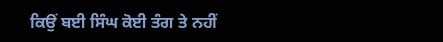ਕਿਉਂ ਬਈ ਸਿੰਘ ਕੋਈ ਤੰਗ ਤੇ ਨਹੀਂ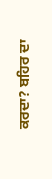ਕਰਦਾ? ਬਹਿਰ ਦਾ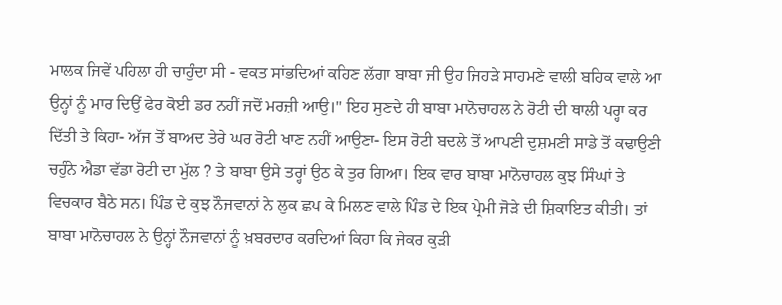ਮਾਲਕ ਜਿਵੇਂ ਪਹਿਲਾ ਹੀ ਚਾਹੁੰਦਾ ਸੀ - ਵਕਤ ਸਾਂਭਦਿਆਂ ਕਹਿਣ ਲੱਗਾ ਬਾਬਾ ਜੀ ਉਹ ਜਿਹੜੇ ਸਾਹਮਣੇ ਵਾਲੀ ਬਹਿਕ ਵਾਲੇ ਆ ਉਨ੍ਹਾਂ ਨੂੰ ਮਾਰ ਦਿਉਂ ਫੇਰ ਕੋਈ ਡਰ ਨਹੀਂ ਜਦੋਂ ਮਰਜ਼ੀ ਆਉ।" ਇਹ ਸੁਣਦੇ ਹੀ ਬਾਬਾ ਮਾਨੋਚਾਹਲ ਨੇ ਰੋਟੀ ਦੀ ਥਾਲੀ ਪਰ੍ਹਾ ਕਰ ਦਿੱਤੀ ਤੇ ਕਿਹਾ- ਅੱਜ ਤੋਂ ਬਾਅਦ ਤੇਰੇ ਘਰ ਰੋਟੀ ਖਾਣ ਨਹੀਂ ਆਉਣਾ- ਇਸ ਰੋਟੀ ਬਦਲੇ ਤੋਂ ਆਪਣੀ ਦੁਸ਼ਮਣੀ ਸਾਡੇ ਤੋਂ ਕਢਾਉਣੀ ਚਹੁੰਨੇ ਐਡਾ ਵੱਡਾ ਰੋਟੀ ਦਾ ਮੁੱਲ ? ਤੇ ਬਾਬਾ ਉਸੇ ਤਰ੍ਹਾਂ ਉਠ ਕੇ ਤੁਰ ਗਿਆ। ਇਕ ਵਾਰ ਬਾਬਾ ਮਾਨੋਚਾਹਲ ਕੁਝ ਸਿੰਘਾਂ ਤੇ ਵਿਚਕਾਰ ਬੈਠੇ ਸਨ। ਪਿੰਡ ਦੇ ਕੁਝ ਨੌਜਵਾਨਾਂ ਨੇ ਲੁਕ ਛਪ ਕੇ ਮਿਲਣ ਵਾਲੇ ਪਿੰਡ ਦੇ ਇਕ ਪ੍ਰੇਮੀ ਜੋੜੇ ਦੀ ਸ਼ਿਕਾਇਤ ਕੀਤੀ। ਤਾਂ ਬਾਬਾ ਮਾਨੋਚਾਹਲ ਨੇ ਉਨ੍ਹਾਂ ਨੌਜਵਾਨਾਂ ਨੂੰ ਖ਼ਬਰਦਾਰ ਕਰਦਿਆਂ ਕਿਹਾ ਕਿ ਜੇਕਰ ਕੁੜੀ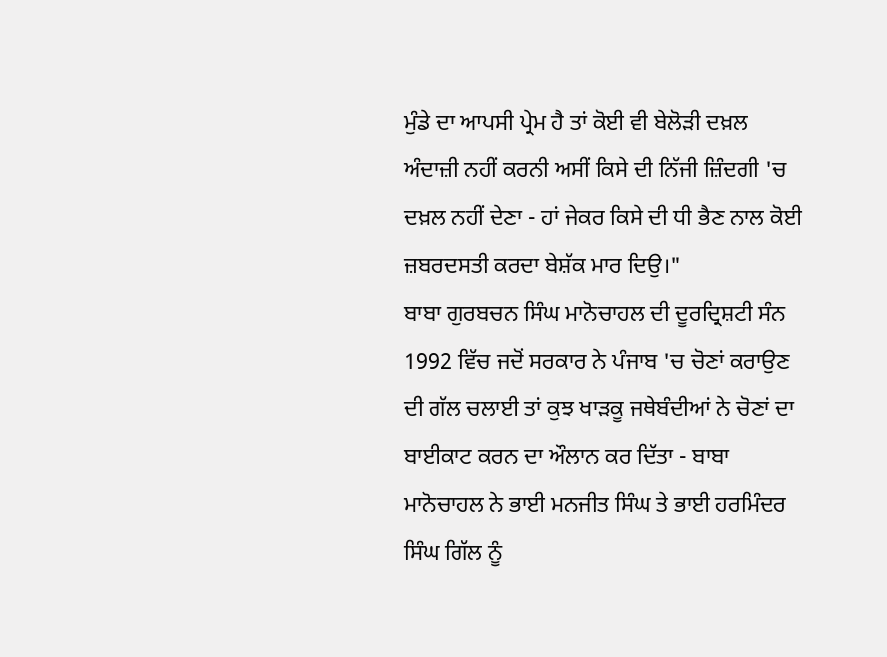ਮੁੰਡੇ ਦਾ ਆਪਸੀ ਪ੍ਰੇਮ ਹੈ ਤਾਂ ਕੋਈ ਵੀ ਬੇਲੋੜੀ ਦਖ਼ਲ ਅੰਦਾਜ਼ੀ ਨਹੀਂ ਕਰਨੀ ਅਸੀਂ ਕਿਸੇ ਦੀ ਨਿੱਜੀ ਜ਼ਿੰਦਗੀ 'ਚ ਦਖ਼ਲ ਨਹੀਂ ਦੇਣਾ - ਹਾਂ ਜੇਕਰ ਕਿਸੇ ਦੀ ਧੀ ਭੈਣ ਨਾਲ ਕੋਈ ਜ਼ਬਰਦਸਤੀ ਕਰਦਾ ਬੇਸ਼ੱਕ ਮਾਰ ਦਿਉ।"
ਬਾਬਾ ਗੁਰਬਚਨ ਸਿੰਘ ਮਾਨੋਚਾਹਲ ਦੀ ਦੂਰਦ੍ਰਿਸ਼ਟੀ ਸੰਨ 1992 ਵਿੱਚ ਜਦੋਂ ਸਰਕਾਰ ਨੇ ਪੰਜਾਬ 'ਚ ਚੋਣਾਂ ਕਰਾਉਣ ਦੀ ਗੱਲ ਚਲਾਈ ਤਾਂ ਕੁਝ ਖਾੜਕੂ ਜਥੇਬੰਦੀਆਂ ਨੇ ਚੋਣਾਂ ਦਾ ਬਾਈਕਾਟ ਕਰਨ ਦਾ ਔਲਾਨ ਕਰ ਦਿੱਤਾ - ਬਾਬਾ ਮਾਨੋਚਾਹਲ ਨੇ ਭਾਈ ਮਨਜੀਤ ਸਿੰਘ ਤੇ ਭਾਈ ਹਰਮਿੰਦਰ ਸਿੰਘ ਗਿੱਲ ਨੂੰ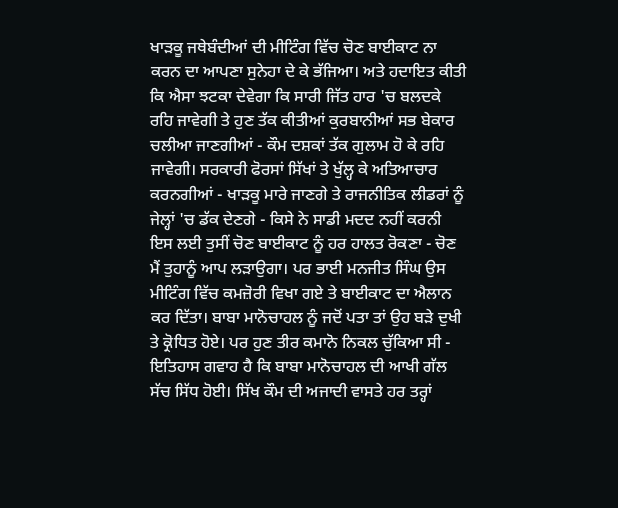ਖਾੜਕੂ ਜਥੇਬੰਦੀਆਂ ਦੀ ਮੀਟਿੰਗ ਵਿੱਚ ਚੋਣ ਬਾਈਕਾਟ ਨਾ ਕਰਨ ਦਾ ਆਪਣਾ ਸੁਨੇਹਾ ਦੇ ਕੇ ਭੱਜਿਆ। ਅਤੇ ਹਦਾਇਤ ਕੀਤੀ ਕਿ ਐਸਾ ਝਟਕਾ ਦੇਵੇਗਾ ਕਿ ਸਾਰੀ ਜਿੱਤ ਹਾਰ 'ਚ ਬਲਦਕੇ ਰਹਿ ਜਾਵੇਗੀ ਤੇ ਹੁਣ ਤੱਕ ਕੀਤੀਆਂ ਕੁਰਬਾਨੀਆਂ ਸਭ ਬੇਕਾਰ ਚਲੀਆ ਜਾਣਗੀਆਂ - ਕੌਮ ਦਸ਼ਕਾਂ ਤੱਕ ਗੁਲਾਮ ਹੋ ਕੇ ਰਹਿ ਜਾਵੇਗੀ। ਸਰਕਾਰੀ ਫੋਰਸਾਂ ਸਿੱਖਾਂ ਤੇ ਖੁੱਲ੍ਹ ਕੇ ਅਤਿਆਚਾਰ ਕਰਨਗੀਆਂ - ਖਾੜਕੂ ਮਾਰੇ ਜਾਣਗੇ ਤੇ ਰਾਜਨੀਤਿਕ ਲੀਡਰਾਂ ਨੂੰ ਜੇਲ੍ਹਾਂ 'ਚ ਡੱਕ ਦੇਣਗੇ - ਕਿਸੇ ਨੇ ਸਾਡੀ ਮਦਦ ਨਹੀਂ ਕਰਨੀ ਇਸ ਲਈ ਤੁਸੀਂ ਚੋਣ ਬਾਈਕਾਟ ਨੂੰ ਹਰ ਹਾਲਤ ਰੋਕਣਾ - ਚੋਣ ਮੈਂ ਤੁਹਾਨੂੰ ਆਪ ਲੜਾਉਗਾ। ਪਰ ਭਾਈ ਮਨਜੀਤ ਸਿੰਘ ਉਸ ਮੀਟਿੰਗ ਵਿੱਚ ਕਮਜ਼ੋਰੀ ਵਿਖਾ ਗਏ ਤੇ ਬਾਈਕਾਟ ਦਾ ਐਲਾਨ ਕਰ ਦਿੱਤਾ। ਬਾਬਾ ਮਾਨੋਚਾਹਲ ਨੂੰ ਜਦੋਂ ਪਤਾ ਤਾਂ ਉਹ ਬੜੇ ਦੁਖੀ ਤੇ ਕ੍ਰੋਧਿਤ ਹੋਏ। ਪਰ ਹੁਣ ਤੀਰ ਕਮਾਨੋ ਨਿਕਲ ਚੁੱਕਿਆ ਸੀ - ਇਤਿਹਾਸ ਗਵਾਹ ਹੈ ਕਿ ਬਾਬਾ ਮਾਨੋਚਾਹਲ ਦੀ ਆਖੀ ਗੱਲ ਸੱਚ ਸਿੱਧ ਹੋਈ। ਸਿੱਖ ਕੌਮ ਦੀ ਅਜਾਦੀ ਵਾਸਤੇ ਹਰ ਤਰ੍ਹਾਂ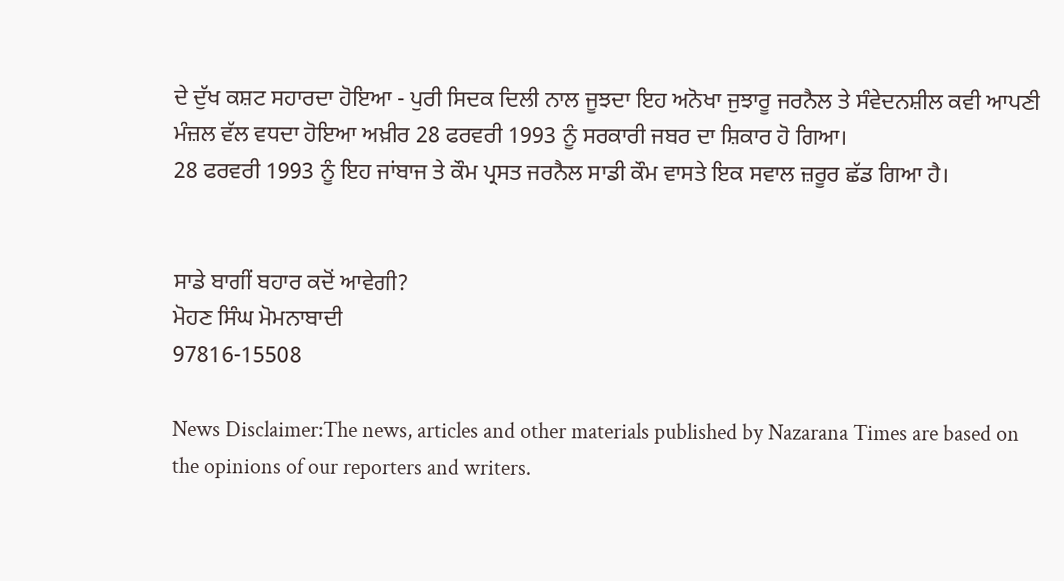ਦੇ ਦੁੱਖ ਕਸ਼ਟ ਸਹਾਰਦਾ ਹੋਇਆ - ਪੁਰੀ ਸਿਦਕ ਦਿਲੀ ਨਾਲ ਜੂਝਦਾ ਇਹ ਅਨੋਖਾ ਜੁਝਾਰੂ ਜਰਨੈਲ ਤੇ ਸੰਵੇਦਨਸ਼ੀਲ ਕਵੀ ਆਪਣੀ ਮੰਜ਼ਲ ਵੱਲ ਵਧਦਾ ਹੋਇਆ ਅਖ਼ੀਰ 28 ਫਰਵਰੀ 1993 ਨੂੰ ਸਰਕਾਰੀ ਜਬਰ ਦਾ ਸ਼ਿਕਾਰ ਹੋ ਗਿਆ।
28 ਫਰਵਰੀ 1993 ਨੂੰ ਇਹ ਜਾਂਬਾਜ ਤੇ ਕੌਮ ਪ੍ਰਸਤ ਜਰਨੈਲ ਸਾਡੀ ਕੌਮ ਵਾਸਤੇ ਇਕ ਸਵਾਲ ਜ਼ਰੂਰ ਛੱਡ ਗਿਆ ਹੈ।


ਸਾਡੇ ਬਾਗੀਂ ਬਹਾਰ ਕਦੋਂ ਆਵੇਗੀ?
ਮੋਹਣ ਸਿੰਘ ਮੋਮਨਾਬਾਦੀ
97816-15508

News Disclaimer:The news, articles and other materials published by Nazarana Times are based on the opinions of our reporters and writers.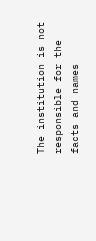The institution is not responsible for the facts and names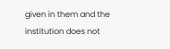given in them and the institution does not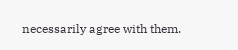necessarily agree with them.